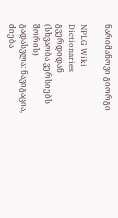ნარიმანოვი გიორგი

NPLG Wiki Dictionaries გვერდიდან
(სხვაობა ვერსიებს შორის)
გადასვლა: ნავიგაცია, ძიება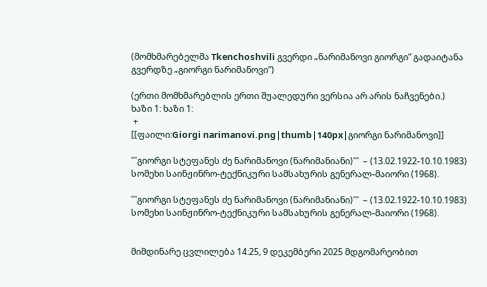(მომხმარებელმა Tkenchoshvili გვერდი „ნარიმანოვი გიორგი“ გადაიტანა გვერდზე „გიორგი ნარიმანოვი“)

(ერთი მომხმარებლის ერთი შუალედური ვერსია არ არის ნაჩვენები.)
ხაზი 1: ხაზი 1:
 +
[[ფაილი:Giorgi narimanovi.png|thumb|140px|გიორგი ნარიმანოვი]]

'''გიორგი სტეფანეს ძე ნარიმანოვი (ნარიმანიანი)'''  – (13.02.1922-10.10.1983) სომეხი საინჟინრო-ტექნიკური სამსახურის გენერალ-მაიორი (1968).

'''გიორგი სტეფანეს ძე ნარიმანოვი (ნარიმანიანი)'''  – (13.02.1922-10.10.1983) სომეხი საინჟინრო-ტექნიკური სამსახურის გენერალ-მაიორი (1968).


მიმდინარე ცვლილება 14:25, 9 დეკემბერი 2025 მდგომარეობით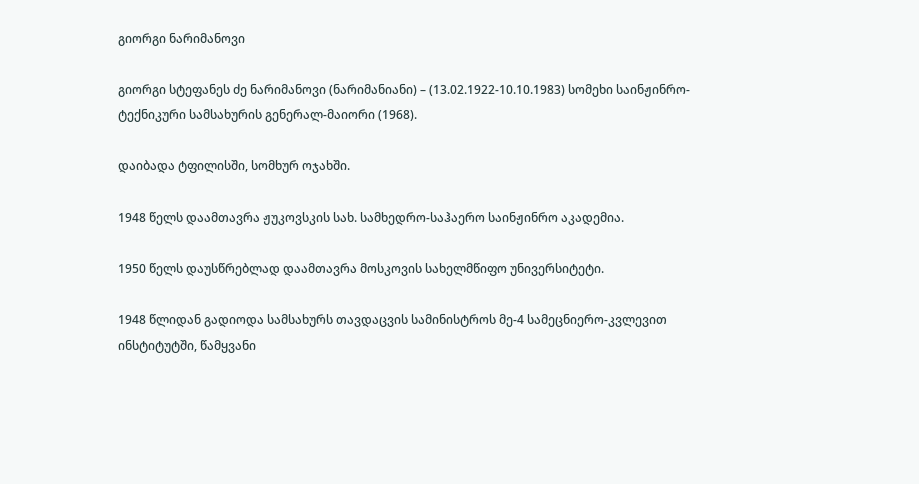გიორგი ნარიმანოვი

გიორგი სტეფანეს ძე ნარიმანოვი (ნარიმანიანი) – (13.02.1922-10.10.1983) სომეხი საინჟინრო-ტექნიკური სამსახურის გენერალ-მაიორი (1968).

დაიბადა ტფილისში, სომხურ ოჯახში.

1948 წელს დაამთავრა ჟუკოვსკის სახ. სამხედრო-საჰაერო საინჟინრო აკადემია.

1950 წელს დაუსწრებლად დაამთავრა მოსკოვის სახელმწიფო უნივერსიტეტი.

1948 წლიდან გადიოდა სამსახურს თავდაცვის სამინისტროს მე-4 სამეცნიერო-კვლევით ინსტიტუტში, წამყვანი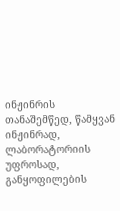ინჟინრის თანაშემწედ, წამყვან ინჟინრად, ლაბორატორიის უფროსად, განყოფილების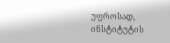უფროსად, ინსტიტუტის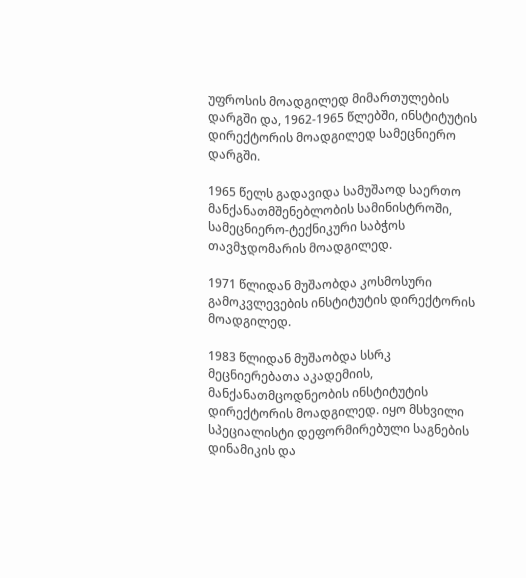უფროსის მოადგილედ მიმართულების დარგში და, 1962-1965 წლებში, ინსტიტუტის დირექტორის მოადგილედ სამეცნიერო დარგში.

1965 წელს გადავიდა სამუშაოდ საერთო მანქანათმშენებლობის სამინისტროში, სამეცნიერო-ტექნიკური საბჭოს თავმჯდომარის მოადგილედ.

1971 წლიდან მუშაობდა კოსმოსური გამოკვლევების ინსტიტუტის დირექტორის მოადგილედ.

1983 წლიდან მუშაობდა სსრკ მეცნიერებათა აკადემიის, მანქანათმცოდნეობის ინსტიტუტის დირექტორის მოადგილედ. იყო მსხვილი სპეციალისტი დეფორმირებული საგნების დინამიკის და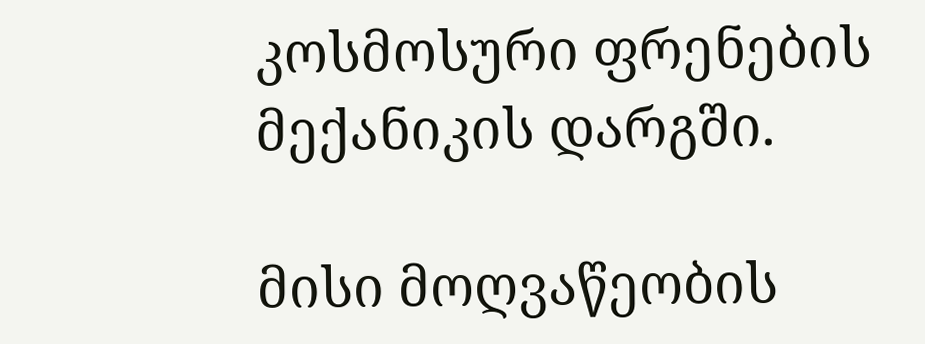კოსმოსური ფრენების მექანიკის დარგში.

მისი მოღვაწეობის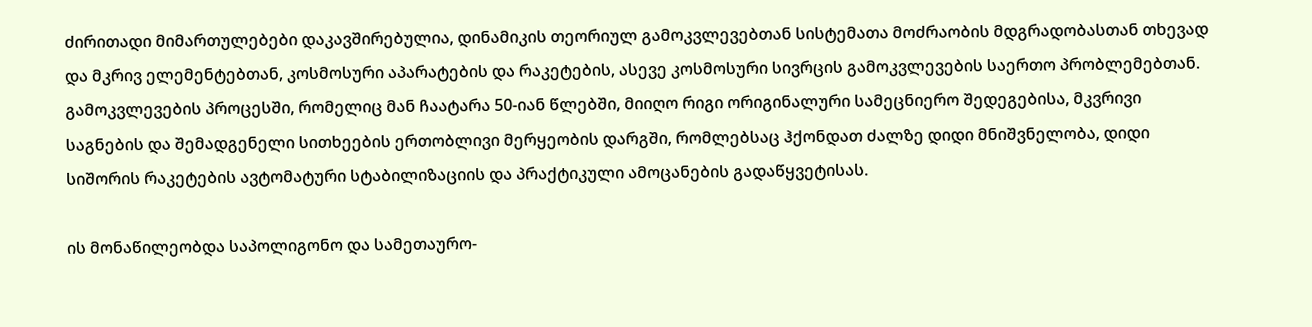ძირითადი მიმართულებები დაკავშირებულია, დინამიკის თეორიულ გამოკვლევებთან სისტემათა მოძრაობის მდგრადობასთან თხევად და მკრივ ელემენტებთან, კოსმოსური აპარატების და რაკეტების, ასევე კოსმოსური სივრცის გამოკვლევების საერთო პრობლემებთან. გამოკვლევების პროცესში, რომელიც მან ჩაატარა 50-იან წლებში, მიიღო რიგი ორიგინალური სამეცნიერო შედეგებისა, მკვრივი საგნების და შემადგენელი სითხეების ერთობლივი მერყეობის დარგში, რომლებსაც ჰქონდათ ძალზე დიდი მნიშვნელობა, დიდი სიშორის რაკეტების ავტომატური სტაბილიზაციის და პრაქტიკული ამოცანების გადაწყვეტისას.

ის მონაწილეობდა საპოლიგონო და სამეთაურო-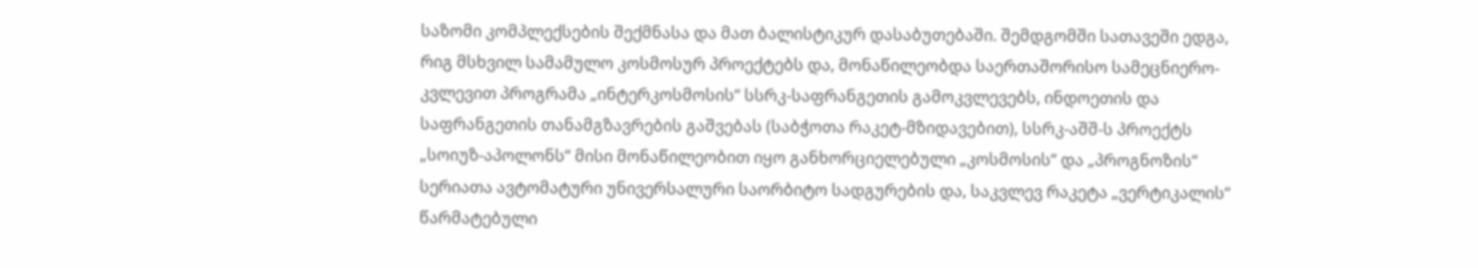საზომი კომპლექსების შექმნასა და მათ ბალისტიკურ დასაბუთებაში. შემდგომში სათავეში ედგა, რიგ მსხვილ სამამულო კოსმოსურ პროექტებს და, მონაწილეობდა საერთაშორისო სამეცნიერო-კვლევით პროგრამა „ინტერკოსმოსის“ სსრკ-საფრანგეთის გამოკვლევებს, ინდოეთის და საფრანგეთის თანამგზავრების გაშვებას (საბჭოთა რაკეტ-მზიდავებით), სსრკ-აშშ-ს პროექტს „სოიუზ-აპოლონს“ მისი მონაწილეობით იყო განხორციელებული „კოსმოსის“ და „პროგნოზის“ სერიათა ავტომატური უნივერსალური საორბიტო სადგურების და, საკვლევ რაკეტა „ვერტიკალის“ წარმატებული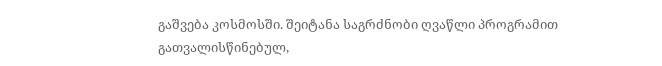გაშვება კოსმოსში. შეიტანა საგრძნობი ღვაწლი პროგრამით გათვალისწინებულ,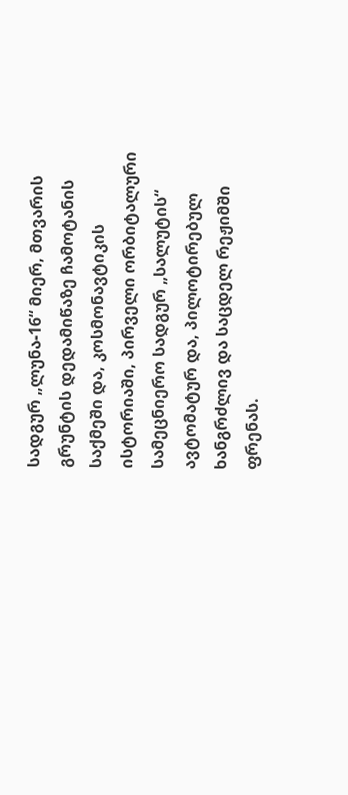სადგურ „ლუნა-16“ მიერ, მთვარის გრუნტის დედამიწაზე ჩამოტანის საქმეში და, კოსმონავტიკის ისტორიაში, პირველი ორბიტალური სამეცნიერო სადგურ „სალუტის“ ავტომატურ და, პილოტირებულ ხანგრძლივ და საცდელ რეჟიმში ფრენას.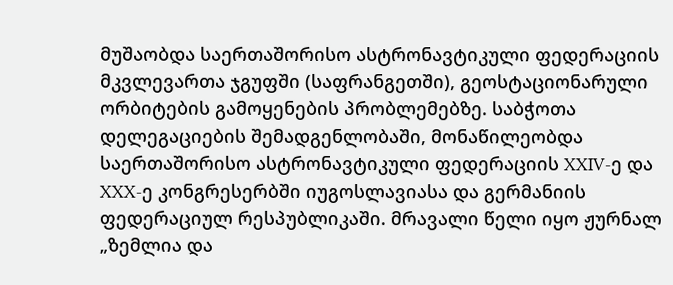მუშაობდა საერთაშორისო ასტრონავტიკული ფედერაციის მკვლევართა ჯგუფში (საფრანგეთში), გეოსტაციონარული ორბიტების გამოყენების პრობლემებზე. საბჭოთა დელეგაციების შემადგენლობაში, მონაწილეობდა საერთაშორისო ასტრონავტიკული ფედერაციის XXIV-ე და XXX-ე კონგრესერბში იუგოსლავიასა და გერმანიის ფედერაციულ რესპუბლიკაში. მრავალი წელი იყო ჟურნალ „ზემლია და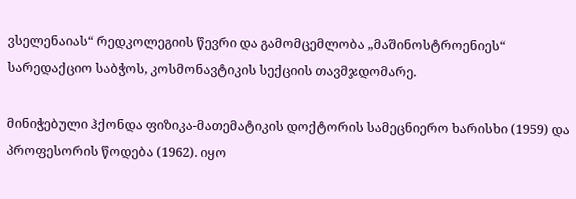ვსელენაიას“ რედკოლეგიის წევრი და გამომცემლობა „მაშინოსტროენიეს“ სარედაქციო საბჭოს, კოსმონავტიკის სექციის თავმჯდომარე.

მინიჭებული ჰქონდა ფიზიკა-მათემატიკის დოქტორის სამეცნიერო ხარისხი (1959) და პროფესორის წოდება (1962). იყო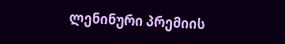ლენინური პრემიის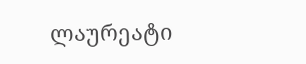ლაურეატი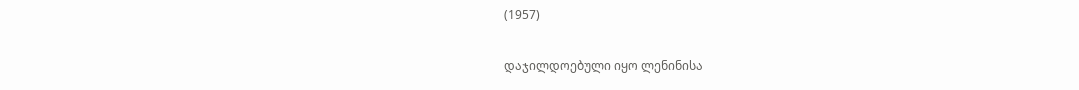(1957)

დაჯილდოებული იყო ლენინისა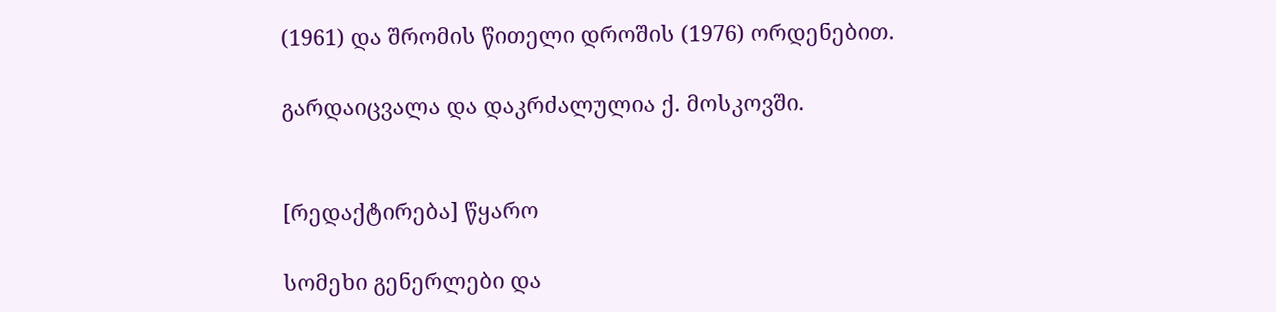(1961) და შრომის წითელი დროშის (1976) ორდენებით.

გარდაიცვალა და დაკრძალულია ქ. მოსკოვში.


[რედაქტირება] წყარო

სომეხი გენერლები და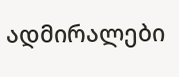ადმირალები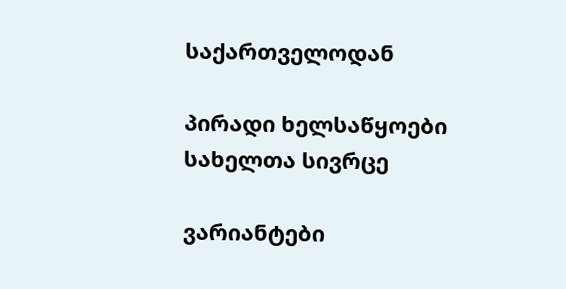საქართველოდან

პირადი ხელსაწყოები
სახელთა სივრცე

ვარიანტები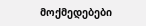მოქმედებები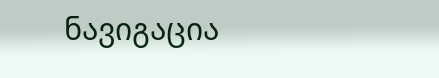ნავიგაცია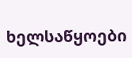ხელსაწყოები